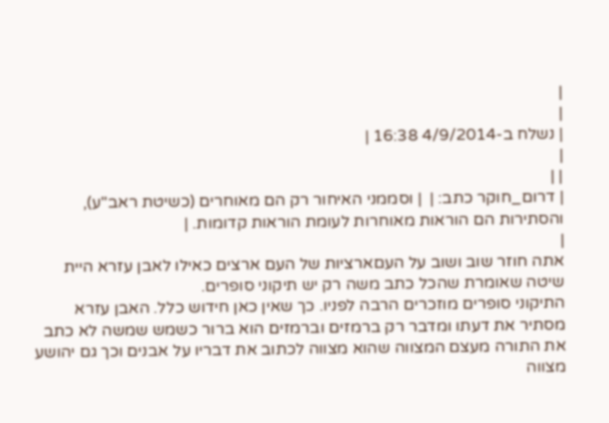|
|
| נשלח ב-4/9/2014 16:38 |
|
| |
| דרום_חוקר כתב: |  | וסממני האיחור רק הם מאוחרים (כשיטת ראב"ע), והסתירות הם הוראות מאוחרות לעומת הוראות קדומות. |
|
אתה חוזר שוב ושוב על העםארציות של העם ארצים כאילו לאבן עזרא היית שיטה שאומרת שהכל כתב משה רק יש תיקוני סופרים.
התיקוני סופרים מוזכרים הרבה לפניו. כך שאין כאן חידוש כלל. האבן עזרא מסתיר את דעתו ומדבר רק ברמזים וברמזים הוא ברור כשמש שמשה לא כתב את התורה מעצם המצווה שהוא מצווה לכתוב את דבריו על אבנים וכך גם יהושע מצווה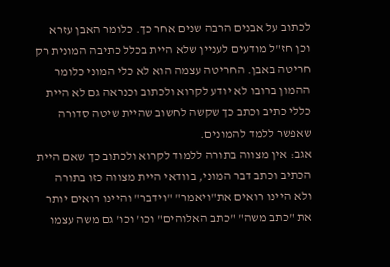לכתוב על אבנים הרבה שנים אחר כך. כלומר האבן עזרא וכן חז"ל מודעים לעניין שלא היית בכלל כתיבה המונית רק חריטה באבן. החריטה עצמה הוא לא כלי המוני כלומר ההמון ברובו לא יודע לקרוא ולכתוב וכנראה גם לא היית כללי כתיב וכתב כך שקשה לחשוב שהיית שיטה סדורה שאפשר ללמד להמונים.
אגב: אין מצווה בתורה ללמוד לקרוא ולכתוב כך שאם היית הכתיב וכתב דבר המוני, בוודאי היית מצווה כזו בתורה ולא היינו רואים את"ויאמר" "וידבר" והיינו רואים יותר את "כתב משה" "כתב האלוהים" וכו' וכו' גם משה עצמו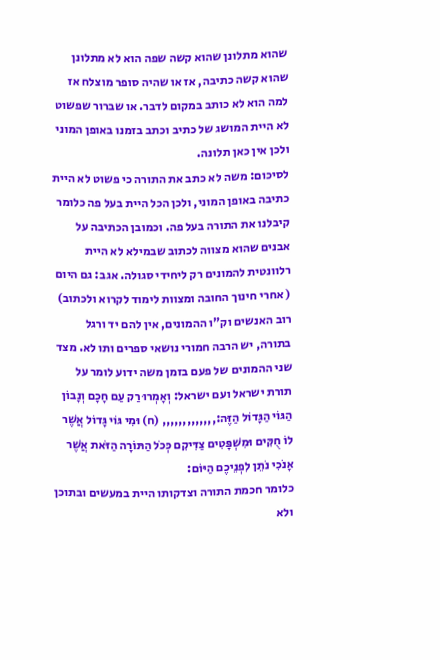שהוא מתלונן שהוא קשה שפה הוא לא מתלונן שהוא קשה כתיבה, אז או שהיה סופר מוצלח אז למה הוא לא כותב במקום לדבר. או שברור שפשוט לא היית המושג של כתיב וכתב בזמנו באופן המוני ולכן אין כאן תלונה.
לסיכום: משה לא כתב את התורה כי פשוט לא היית כתיבה באופן המוני, ולכן הכל היית בעל פה כלומר קיבלנו את התורה בעל פה. וכמובן הכתיבה על אבנים שהוא מצווה לכתוב שבמילא לא היית רלוונטית להמונים רק ליחידי סגולה. אגב: גם היום ( אחרי חינוך החובה ומצוות לימוד לקרוא ולכתוב) רוב האנשים וק"ו ההמונים, אין להם יד ורגל בתורה, יש הרבה חמורי נושאי ספרים ותו לא. מצד שני ההמונים של פעם בזמן משה ידוע לומר על תורת ישראל ועם ישראל: וְאָמְרוּ רַק עַם חָכָם וְנָבוֹן הַגּוֹי הַגָּדוֹל הַזֶּה:,,,,,,,,,,,,, (ח) וּמִי גּוֹי גָּדוֹל אֲשֶׁר לוֹ חֻקִּים וּמִשְׁפָּטִים צַדִּיקִם כְּכֹל הַתּוֹרָה הַזֹּאת אֲשֶׁר אָנֹכִי נֹתֵן לִפְנֵיכֶם הַיּוֹם:
כלומר חכמת התורה וצדקותו היית במעשים ובתוכן ולא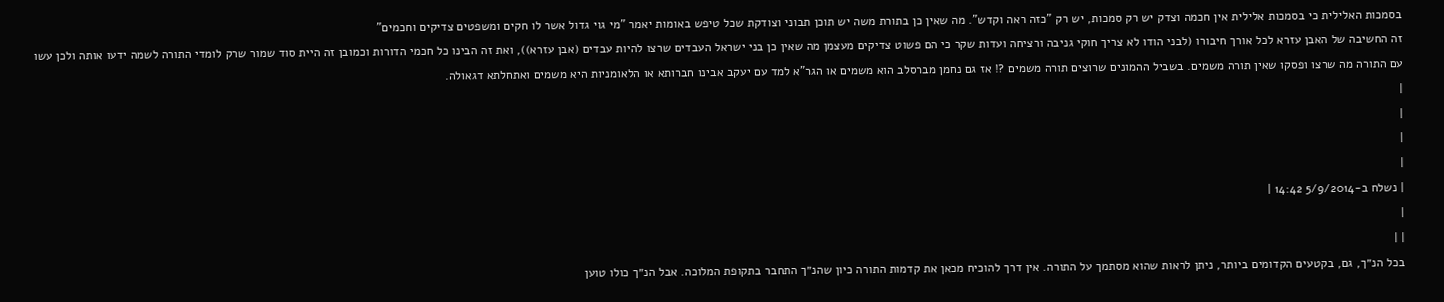בסמכות האלילית כי בסמכות אלילית אין חכמה וצדק יש רק סמכות, יש רק "כזה ראה וקדש". מה שאין כן בתורת משה יש תוכן תבוני וצודקת שכל טיפש באומות יאמר "מי גוי גדול אשר לו חקים ומשפטים צדיקים וחכמים"
זה החשיבה של האבן עזרא לכל אורך חיבורו (לבני הודו לא צריך חוקי גניבה ורציחה ועדות שקר כי הם פשוט צדיקים מעצמן מה שאין כן בני ישראל העבדים שרצו להיות עבדים (אבן עזרא)), ואת זה הבינו כל חכמי הדורות וכמובן זה היית סוד שמור שרק לומדי התורה לשמה ידעו אותה ולכן עשו עם התורה מה שרצו ופסקו שאין תורה משמים. בשביל ההמונים שרוצים תורה משמים ?! אז גם נחמן מברסלב הוא משמים או הגר"א למד עם יעקב אבינו חברותא או הלאומניות היא משמים ואתחלתא דגאולה.
|
|
|
|
| נשלח ב-5/9/2014 14:42 |
|
| |
בכל הנ״ך, גם, בקטעים הקדומים ביותר, ניתן לראות שהוא מסתמך על התורה. אין דרך להוכיח מכאן את קדמות התורה כיון שהנ״ך התחבר בתקופת המלוכה. אבל הנ״ך כולו טוען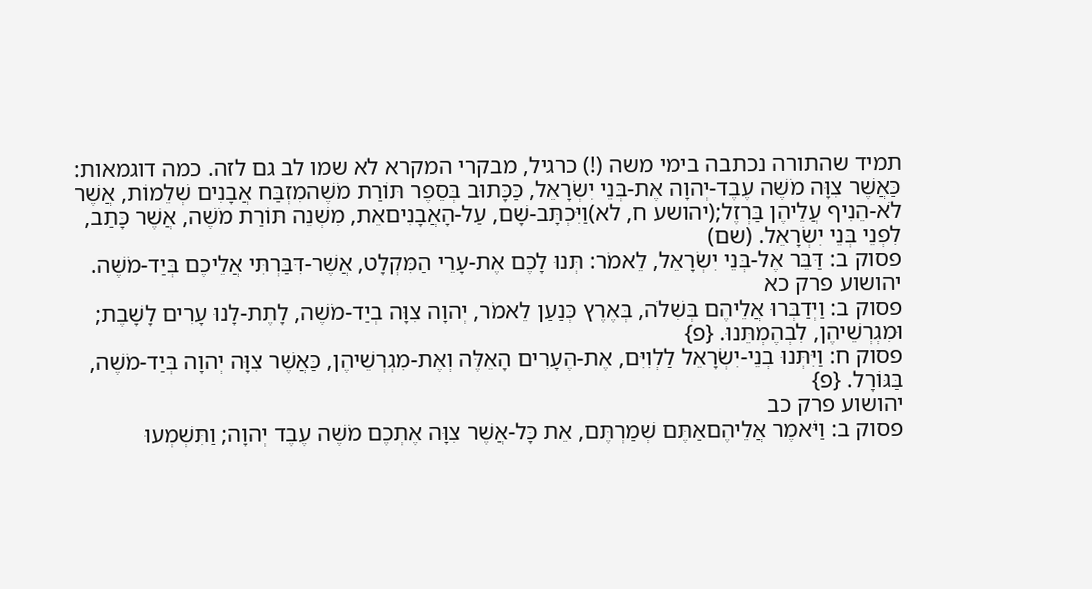תמיד שהתורה נכתבה בימי משה (!) כרגיל, מבקרי המקרא לא שמו לב גם לזה. כמה דוגמאות: כַּאֲשֶׁר צִוָּה מֹשֶׁה עֶבֶד-יְהוָה אֶת-בְּנֵי יִשְׂרָאֵל, כַּכָּתוּב בְּסֵפֶר תּוֹרַת מֹשֶׁהמִזְבַּח אֲבָנִים שְׁלֵמוֹת, אֲשֶׁר לֹא-הֵנִיף עֲלֵיהֶן בַּרְזֶל;(יהושע ח, לא)וַיִּכְתָּב-שָׁם, עַל-הָאֲבָנִיםאֵת, מִשְׁנֵה תּוֹרַת מֹשֶׁה, אֲשֶׁר כָּתַב, לִפְנֵי בְּנֵי יִשְׂרָאֵל. (שם)
פסוק ב: דַּבֵּר אֶל-בְּנֵי יִשְׂרָאֵל, לֵאמֹר: תְּנוּ לָכֶם אֶת-עָרֵי הַמִּקְלָט, אֲשֶׁר-דִּבַּרְתִּי אֲלֵיכֶם בְּיַד-מֹשֶׁה.
יהושוע פרק כא
פסוק ב: וַיְדַבְּרוּ אֲלֵיהֶם בְּשִׁלֹה, בְּאֶרֶץ כְּנַעַן לֵאמֹר, יְהוָה צִוָּה בְיַד-מֹשֶׁה, לָתֶת-לָנוּ עָרִים לָשָׁבֶת; וּמִגְרְשֵׁיהֶן, לִבְהֶמְתֵּנוּ. {פ}
פסוק ח: וַיִּתְּנוּ בְנֵי-יִשְׂרָאֵל לַלְוִיִּם, אֶת-הֶעָרִים הָאֵלֶּה וְאֶת-מִגְרְשֵׁיהֶן, כַּאֲשֶׁר צִוָּה יְהוָה בְּיַד-מֹשֶׁה, בַּגּוֹרָל. {פ}
יהושוע פרק כב
פסוק ב: וַיֹּאמֶר אֲלֵיהֶםאַתֶּם שְׁמַרְתֶּם, אֵת כָּל-אֲשֶׁר צִוָּה אֶתְכֶם מֹשֶׁה עֶבֶד יְהוָה; וַתִּשְׁמְעוּ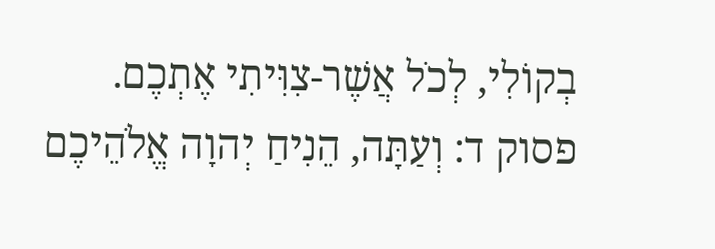בְקוֹלִי, לְכֹל אֲשֶׁר-צִוִּיתִי אֶתְכֶם.
פסוק ד: וְעַתָּה, הֵנִיחַ יְהוָה אֱלֹהֵיכֶם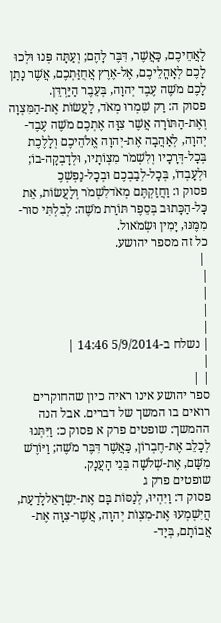לַאֲחֵיכֶם, כַּאֲשֶׁר, דִּבֶּר לָהֶם; וְעַתָּה פְּנוּ וּלְכוּ לָכֶם לְאָהֳלֵיכֶם, אֶל-אֶרֶץ אֲחֻזַּתְכֶם, אֲשֶׁר נָתַן לָכֶם מֹשֶׁה עֶבֶד יְהוָה, בְּעֵבֶר הַיַּרְדֵּן.
פסוק ה: רַק שִׁמְרוּ מְאֹד, לַעֲשׂוֹת אֶת-הַמִּצְוָה וְאֶת-הַתּוֹרָה אֲשֶׁר צִוָּה אֶתְכֶם מֹשֶׁה עֶבֶד-יְהוָה, לְאַהֲבָה אֶת-יְהוָה אֱלֹהֵיכֶם וְלָלֶכֶת בְּכָל-דְּרָכָיו וְלִשְׁמֹר מִצְוֹתָיו, וּלְדָבְקָה-בוֹ; וּלְעָבְדוֹ, בְּכָל-לְבַבְכֶם וּבְכָל-נַפְשְׁכֶ
פסוק ו: וַחֲזַקְתֶּם מְאֹדלִשְׁמֹר וְלַעֲשׂוֹת, אֵת כָּל-הַכָּתוּב בְּסֵפֶר תּוֹרַת מֹשֶׁה: לְבִלְתִּי סוּר-מִמֶּנּוּ, יָמִין וּשְׂמֹאול.
כל זה מספר יהושע.
 |
|
|
|
|
| נשלח ב-5/9/2014 14:46 |
|
| |
ספר יהושע אינו ראיה כיון שהחוקרים רואים בו המשך של דברים. אבל הנה ההמשך: שופטים פרק א פסוק כ: וַיִּתְּנוּ לְכָלֵב אֶת-חֶבְרוֹן, כַּאֲשֶׁר דִּבֶּר מֹשֶׁה; וַיּוֹרֶשׁ מִשָּׁם, אֶת-שְׁלֹשָׁה בְּנֵי הָעֲנָק.
שופטים פרק ג
פסוק ד: וַיִּהְיוּ, לְנַסּוֹת בָּם אֶת-יִשְׂרָאֵללָדַעַת, הֲיִשְׁמְעוּ אֶת-מִצְוֹת יְהוָה, אֲשֶׁר-צִוָּה אֶת-אֲבוֹתָם, בְּיַד-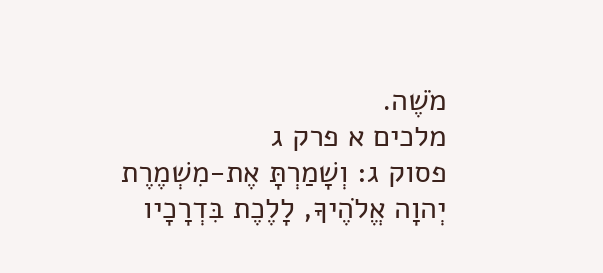מֹשֶׁה.
מלכים א פרק ג
פסוק ג: וְשָׁמַרְתָּ אֶת-מִשְׁמֶרֶת יְהוָה אֱלֹהֶיךָ, לָלֶכֶת בִּדְרָכָיו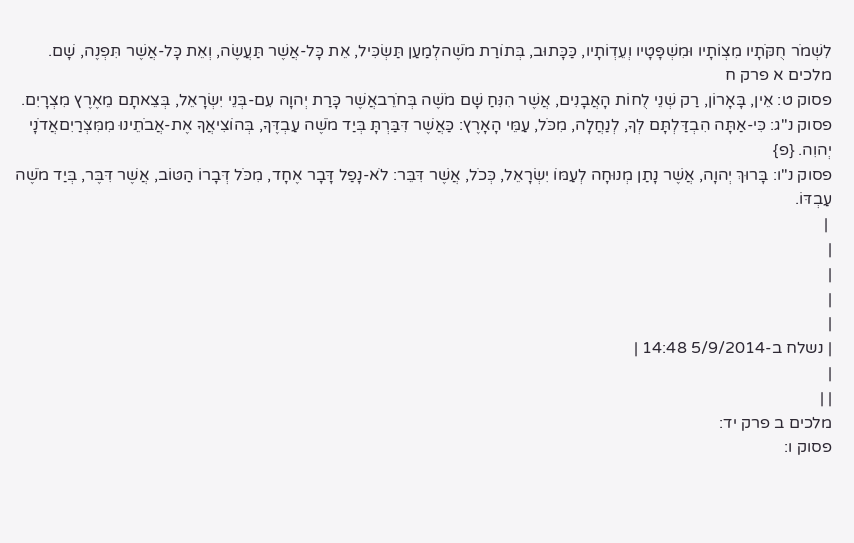לִשְׁמֹר חֻקֹּתָיו מִצְוֹתָיו וּמִשְׁפָּטָיו וְעֵדְוֹתָיו, כַּכָּתוּב, בְּתוֹרַת מֹשֶׁהלְמַעַן תַּשְׂכִּיל, אֵת כָּל-אֲשֶׁר תַּעֲשֶׂה, וְאֵת כָּל-אֲשֶׁר תִּפְנֶה, שָׁם.
מלכים א פרק ח
פסוק ט: אֵין, בָּאָרוֹן, רַק שְׁנֵי לֻחוֹת הָאֲבָנִים, אֲשֶׁר הִנִּחַ שָׁם מֹשֶׁה בְּחֹרֵבאֲשֶׁר כָּרַת יְהוָה עִם-בְּנֵי יִשְׂרָאֵל, בְּצֵאתָם מֵאֶרֶץ מִצְרָיִם.
פסוק נ"ג: כִּי-אַתָּה הִבְדַּלְתָּם לְךָ, לְנַחֲלָה, מִכֹּל, עַמֵּי הָאָרֶץ: כַּאֲשֶׁר דִּבַּרְתָּ בְּיַד מֹשֶׁה עַבְדֶּךָ, בְּהוֹצִיאֲךָ אֶת-אֲבֹתֵינוּ מִמִּצְרַיִםאֲדֹנָי יְהוִה. {פ}
פסוק נ"ו: בָּרוּךְ יְהוָה, אֲשֶׁר נָתַן מְנוּחָה לְעַמּוֹ יִשְׂרָאֵל, כְּכֹל, אֲשֶׁר דִּבֵּר: לֹא-נָפַל דָּבָר אֶחָד, מִכֹּל דְּבָרוֹ הַטּוֹב, אֲשֶׁר דִּבֶּר, בְּיַד מֹשֶׁה עַבְדּוֹ.
 |
|
|
|
|
| נשלח ב-5/9/2014 14:48 |
|
| |
מלכים ב פרק יד:
פסוק ו: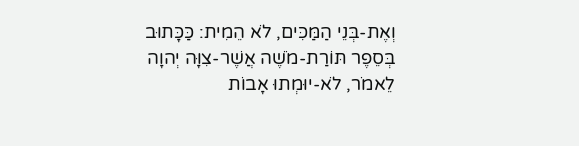וְאֶת-בְּנֵי הַמַּכִּים, לֹא הֵמִית: כַּכָּתוּב בְּסֵפֶר תּוֹרַת-מֹשֶׁה אֲשֶׁר-צִוָּה יְהוָה לֵאמֹר, לֹא-יוּמְתוּ אָבוֹת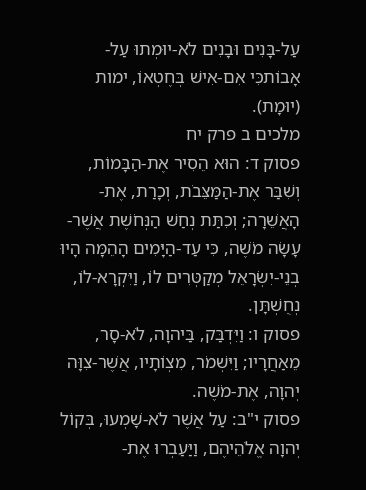עַל-בָּנִים וּבָנִים לֹא-יוּמְתוּ עַל-אָבוֹתכִּי אִם-אִישׁ בְּחֶטְאוֹ, ימות (יוּמָת).
מלכים ב פרק יח
פסוק ד: הוּא הֵסִיר אֶת-הַבָּמוֹת, וְשִׁבַּר אֶת-הַמַּצֵּבֹת, וְכָרַת, אֶת-הָאֲשֵׁרָה; וְכִתַּת נְחַשׁ הַנְּחֹשֶׁת אֲשֶׁר-עָשָׂה מֹשֶׁה, כִּי עַד-הַיָּמִים הָהֵמָּה הָיוּ בְנֵי-יִשְׂרָאֵל מְקַטְּרִים לוֹ, וַיִּקְרָא-לוֹ, נְחֻשְׁתָּן.
פסוק ו: וַיִּדְבַּק, בַּיהוָה, לֹא-סָר, מֵאַחֲרָיו; וַיִּשְׁמֹר, מִצְוֹתָיו, אֲשֶׁר-צִוָּה יְהוָה, אֶת-מֹשֶׁה.
פסוק י"ב: עַל אֲשֶׁר לֹא-שָׁמְעוּ, בְּקוֹל יְהוָה אֱלֹהֵיהֶם, וַיַּעַבְרוּ אֶת-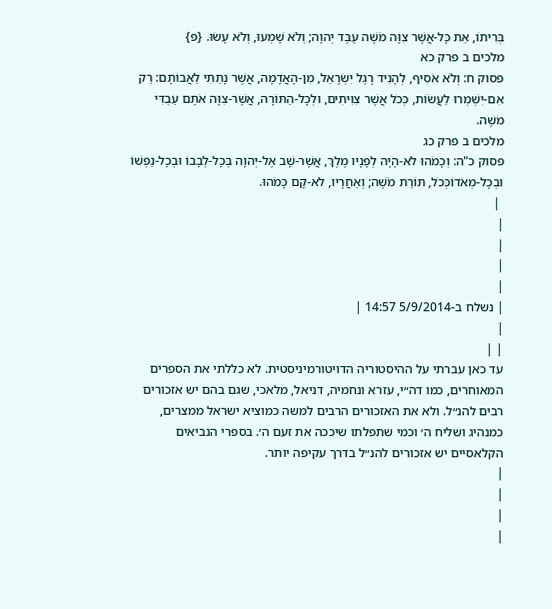בְּרִיתוֹ, אֵת כָּל-אֲשֶׁר צִוָּה מֹשֶׁה עֶבֶד יְהוָה; וְלֹא שָׁמְעוּ, וְלֹא עָשׂוּ. {פ}
מלכים ב פרק כא
פסוק ח: וְלֹא אֹסִיף, לְהָנִיד רֶגֶל יִשְׂרָאֵל, מִן-הָאֲדָמָה, אֲשֶׁר נָתַתִּי לַאֲבוֹתָם: רַק אִם-יִשְׁמְרוּ לַעֲשׂוֹת, כְּכֹל אֲשֶׁר צִוִּיתִים, וּלְכָל-הַתּוֹרָה, אֲשֶׁר-צִוָּה אֹתָם עַבְדִּי מֹשֶׁה.
מלכים ב פרק כג
פסוק כ"ה: וְכָמֹהוּ לֹא-הָיָה לְפָנָיו מֶלֶךְ, אֲשֶׁר-שָׁב אֶל-יְהוָה בְּכָל-לְבָבוֹ וּבְכָל-נַפְשׁוֹ וּבְכָל-מְאֹדוֹכְּכֹל, תּוֹרַת מֹשֶׁה; וְאַחֲרָיו, לֹא-קָם כָּמֹהוּ.
 |
|
|
|
|
| נשלח ב-5/9/2014 14:57 |
|
| |
עד כאן עברתי על ההיסטוריה הדויטורמיניסטית. לא כללתי את הספרים המאוחרים, כמו דה״י, עזרא ונחמיה, דניאל, מלאכי, שגם בהם יש אזכורים רבים להנ״ל. ולא את האזכורים הרבים למשה כמוציא ישראל ממצרים, כמנהיג ושליח ה׳ וכמי שתפלתו שיככה את זעם ה׳. בספרי הנביאים הקלאסיים יש אזכורים להנ״ל בדרך עקיפה יותר.
|
|
|
|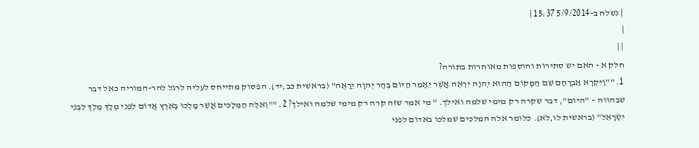| נשלח ב-5/9/2014 15:37 |
|
| |
חלק א - האם יש סתירות והוספות מאוחרות בתורה?
1. ""וַיִּקְרָא אַבְרָהָם שֵׁם הַמָּקוֹם הַהוּא יְהוָה יִרְאֶה אֲשֶׁר יֵאָמֵר הַיּוֹם בְּהַר יְהוָה יֵרָאֶה" (בראשית כב,יד). הפסוק מתייחס לעליה לרגל להר-המוריה כאל דבר שבהווה – "היום", דבר שקרה רק מימי שלמה ואילך. " מי אמר שזה קרה רק מימי שלמה ואילך? 2. ""וְאֵלֶּה הַמְּלָכִים אֲשֶׁר מָלְכוּ בְּאֶרֶץ אֱדוֹם לִפְנֵי מְלָךְ מֶלֶךְ לִבְנֵי יִשְׂרָאֵל" (בראשית לו,לא). כלומר אלה המלכים שמלכו באדום לפני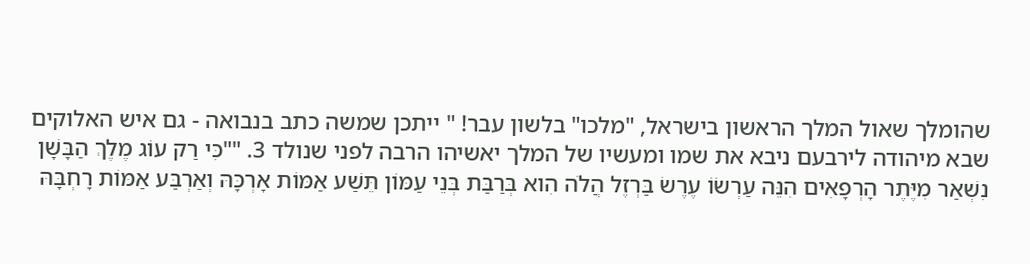שהומלך שאול המלך הראשון בישראל, "מלכו" בלשון עבר! " ייתכן שמשה כתב בנבואה - גם איש האלוקים שבא מיהודה לירבעם ניבא את שמו ומעשיו של המלך יאשיהו הרבה לפני שנולד 3. ""כִּי רַק עוֹג מֶלֶךְ הַבָּשָׁן נִשְׁאַר מִיֶּתֶר הָרְפָאִים הִנֵּה עַרְשׂוֹ עֶרֶשׂ בַּרְזֶל הֲלֹה הִוא בְּרַבַּת בְּנֵי עַמּוֹן תֵּשַׁע אַמּוֹת אָרְכָּהּ וְאַרְבַּע אַמּוֹת רָחְבָּהּ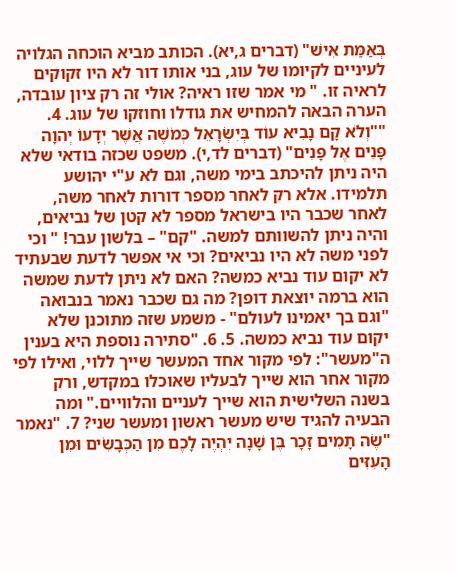בְּאַמַּת אִישׁ" (דברים ג,יא). הכותב מביא הוכחה הגלויה לעיניים לקיומו של עוג, בני אותו דור לא היו זקוקים לראיה זו. " מי אמר שזו ראיה? אולי זה רק ציון עובדה, הערה הבאה להמחיש את גודלו וחוזקו של עוג. 4. ""וְלֹא קָם נָבִיא עוֹד בְּיִשְׂרָאֵל כְּמֹשֶׁה אֲשֶׁר יְדָעוֹ יְהוָה פָּנִים אֶל פָּנִים" (דברים לד,י). משפט שכזה בודאי שלא היה ניתן להיכתב בימי משה, וגם לא ע"י יהושע תלמידו. אלא רק לאחר מספר דורות לאחר משה, לאחר שכבר היו בישראל מספר לא קטן של נביאים, והיה ניתן להשוותם למשה. "קם" – בלשון עבר! " וכי לפני משה לא היו נביאים? וכי אי אפשר לדעת שבעתיד לא יקום עוד נביא כמשה? האם לא ניתן לדעת שמשה הוא ברמה יוצאת דופן? מה גם שכבר נאמר בנבואה "וגם בך יאמינו לעולם" - משמע שזה מתוכנן שלא יקום עוד נביא כמשה. 5. 6. "סתירה נוספת היא בענין ה"מעשר": לפי מקור אחד המעשר שייך ללוי, ואילו לפי מקור אחר הוא שייך לבעליו שאוכלו במקדש, ורק בשנה השלישית הוא שייך לעניים והלוויים." ומה הבעיה להגיד שיש מעשר ראשון ומעשר שני? 7. "נאמר "שֶׂה תָמִים זָכָר בֶּן שָׁנָה יִהְיֶה לָכֶם מִן הַכְּבָשִׂים וּמִן הָעִזִּים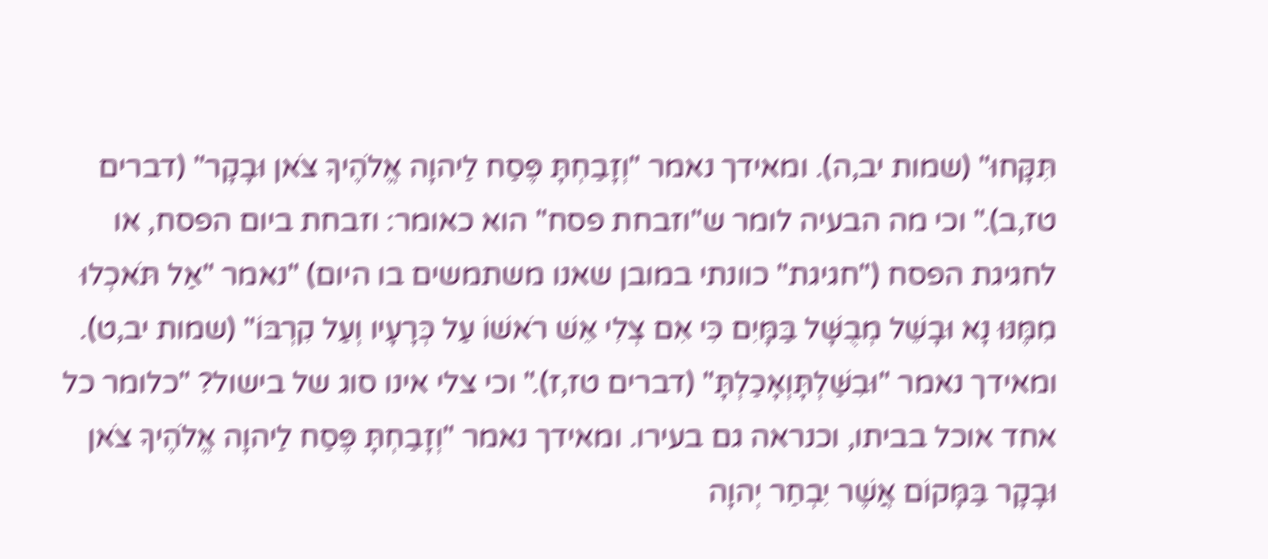תִּקָּחוּ" (שמות יב,ה). ומאידך נאמר "וְזָבַחְתָּ פֶּסַח לַיהוָה אֱלֹהֶיךָ צֹאן וּבָקָר" (דברים טז,ב)." וכי מה הבעיה לומר ש"וזבחת פסח" הוא כאומר: וזבחת ביום הפסח, או לחגיגת הפסח ("חגיגת" כוונתי במובן שאנו משתמשים בו היום) "נאמר "אַל תֹּאכְלוּ מִמֶּנּוּ נָא וּבָשֵׁל מְבֻשָּׁל בַּמָּיִם כִּי אִם צְלִי אֵשׁ רֹאשׁוֹ עַל כְּרָעָיו וְעַל קִרְבּוֹ" (שמות יב,ט). ומאידך נאמר "וּבִשַּׁלְתָּוְאָכַלְתָּ" (דברים טז,ז)." וכי צלי אינו סוג של בישול? "כלומר כל אחד אוכל בביתו, וכנראה גם בעירו. ומאידך נאמר "וְזָבַחְתָּ פֶּסַח לַיהוָה אֱלֹהֶיךָ צֹאן וּבָקָר בַּמָּקוֹם אֲשֶׁר יִבְחַר יְהוָה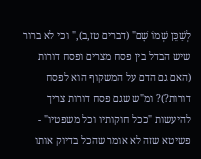לְשַׁכֵּן שְׁמוֹ שָׁם" (דברים טז,ב)," וכי לא ברור שיש הבדל בין פסח מצרים ופסח דורות (האם גם הדם על המשקוף הוא לפסח דורות?)? ומ"ש שגם פסח דורות צריך להיעשות "ככל חוקותיו וכל משפטיו" - פשיטא שזה לא אומר שהכל בדיוק אותו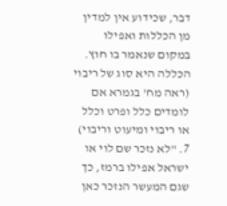דבר, שכידוע אין למדין מן הכללות ואפילו במקום שנאמר בו חוץ. הכללה היא סוג של ריבוי (ראה מח' בגמרא אם לומדים כלל ופרט וכלל או ריבוי ומיעוט וריבוי) 7. "לא נזכר שם לוי או ישראל אפילו ברמז, כך שגם המעשר הנזכר כאן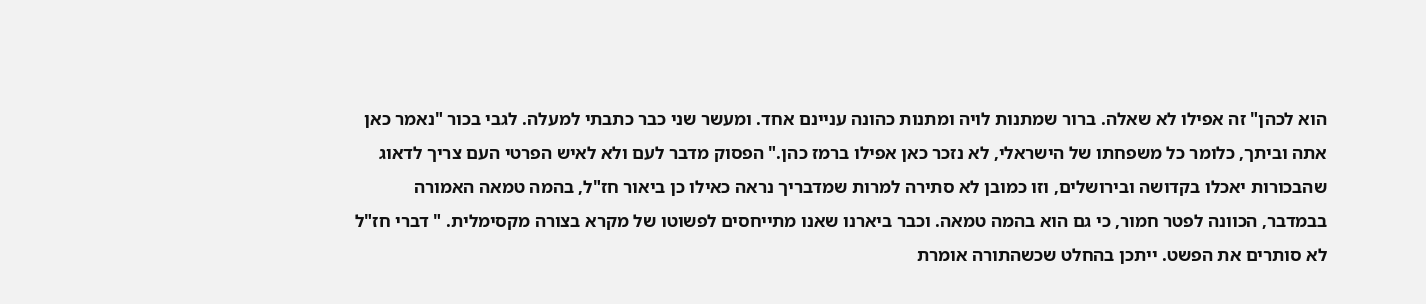הוא לכהן" זה אפילו לא שאלה. ברור שמתנות לויה ומתנות כהונה עניינם אחד. ומעשר שני כבר כתבתי למעלה. לגבי בכור "נאמר כאן אתה וביתך, כלומר כל משפחתו של הישראלי, לא נזכר כאן אפילו ברמז כהן." הפסוק מדבר לעם ולא לאיש הפרטי העם צריך לדאוג שהבכורות יאכלו בקדושה ובירושלים, וזו כמובן לא סתירה למרות שמדבריך נראה כאילו כן ביאור חז"ל, בהמה טמאה האמורה בבמדבר, הכוונה לפטר חמור, כי גם הוא בהמה טמאה. וכבר ביארנו שאנו מתייחסים לפשוטו של מקרא בצורה מקסימלית. " דברי חז"ל לא סותרים את הפשט. ייתכן בהחלט שכשהתורה אומרת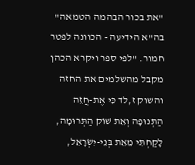"את בכור הבהמה הטמאה" בה"א הידיעה - הכוונה לפטר חמור. "לפי ספר ויקרא הכהן מקבל מהשלמים את החזה והשוק ז,לד כִּי אֶת-חֲזֵה הַתְּנוּפָה וְאֵת שׁוֹק הַתְּרוּמָה, לָקַחְתִּי מֵאֵת בְּנֵי-יִשְׂרָאֵל,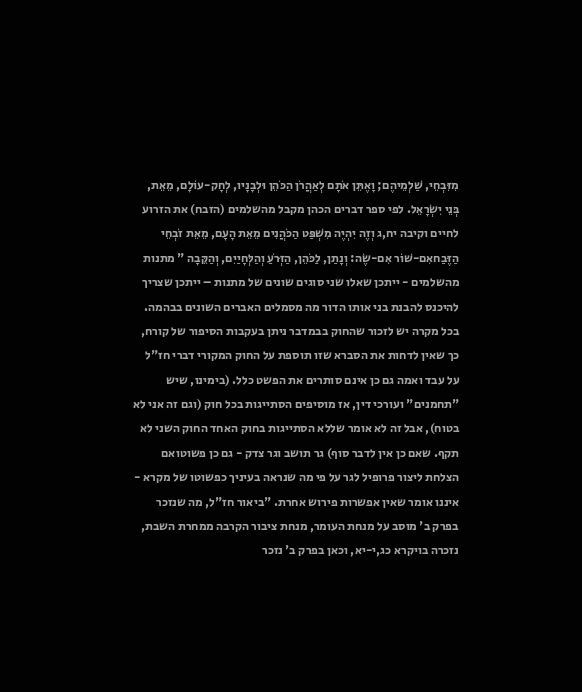מִזִּבְחֵי, שַׁלְמֵיהֶם; וָאֶתֵּן אֹתָם לְאַהֲרֹן הַכֹּהֵן וּלְבָנָיו, לְחָק-עוֹלָם, מֵאֵת, בְּנֵי יִשְׂרָאֵל. לפי ספר דברים הכהן מקבל מהשלמים (הזבח) את הזרוע לחיים וקיבה יח,ג וְזֶה יִהְיֶה מִשְׁפַּט הַכֹּהֲנִים מֵאֵת הָעָם, מֵאֵת זֹבְחֵי הַזֶּבַחאִם-שׁוֹר אִם-שֶׂה: וְנָתַן, לַכֹּהֵן, הַזְּרֹעַ וְהַלְּחָיַיִם, וְהַקֵּבָה " מתנות מהשלמים - ייתכן שאלו שני סוגים שונים של מתנות – ייתכן שצריך להיכנס להבנת בני אותו הדור מה מסמלים האברים השונים בבהמה. בכל מקרה יש לזכור שהחוק בבמדבר ניתן בעקבות הסיפור של קורח, כך שאין לדחות את הסברא שזו תוספת על החוק המקורי דברי חז"ל על עבד ואמה גם כן אינם סותרים את הפשט כלל. (בימינו, שיש "תחמנים" ועורכי דין, אז מוסיפים הסתייגות בכל חוק (וגם זה אני לא בטוח), אבל זה לא אומר שללא הסתייגות בחוק האחד החוק השני לא תקף. שאם כן אין לדבר סוף) גר תושב וגר צדק - גם כן פשוטואם הצלחת ליצור פרופיל לגר על פי מה שנראה בעיניך כפשוטו של מקרא - איננו אומר שאין אפשרות פירוש אחרת. "ביאור חז"ל, מה שנזכר בפרק ב' מוסב על מנחת העומר, מנחת ציבור הקרבה ממחרת השבת, נזכרה בויקרא כג,י-יא, וכאן בפרק ב' נזכר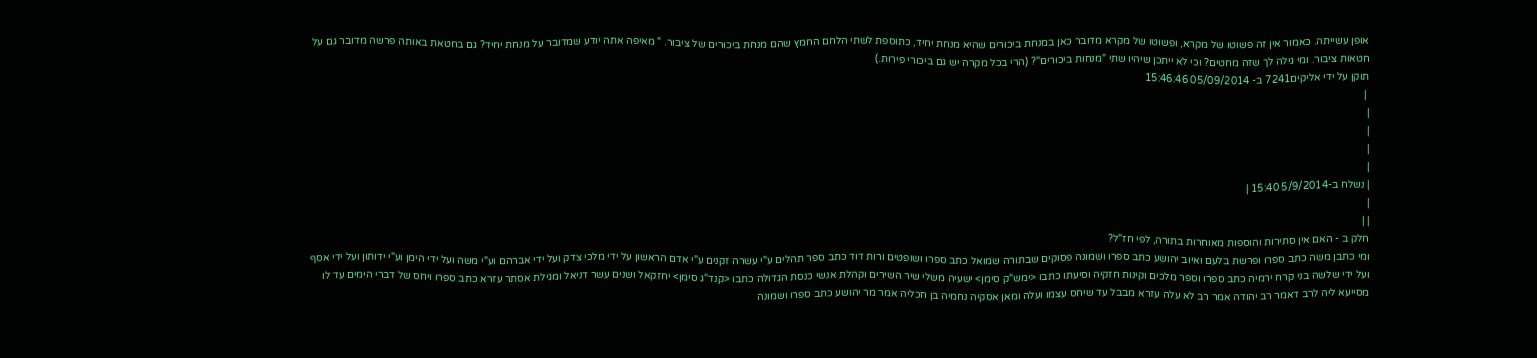אופן עשייתה. כאמור אין זה פשוטו של מקרא, ופשוטו של מקרא מדובר כאן במנחת ביכורים שהיא מנחת יחיד, כתוספת לשתי הלחם החמץ שהם מנחת ביכורים של ציבור. " מאיפה אתה יודע שמדובר על מנחת יחיד? גם בחטאת באותה פרשה מדובר גם על חטאות ציבור. ומי גילה לך שזה מחטים? וכי לא ייתכן שיהיו שתי "מנחות ביכורים"? (הרי בכל מקרה יש גם ביכורי פירות.)
תוקן על ידי אליקים7241 ב- 05/09/2014 15:46:46
 |
|
|
|
|
| נשלח ב-5/9/2014 15:40 |
|
| |
חלק ב - האם אין סתירות והוספות מאוחרות בתורה, לפי חז"ל?
ומי כתבן משה כתב ספרו ופרשת בלעם ואיוב יהושע כתב ספרו ושמונה פסוקים שבתורה שמואל כתב ספרו ושופטים ורות דוד כתב ספר תהלים ע"י עשרה זקנים ע"י אדם הראשון על ידי מלכי צדק ועל ידי אברהם וע"י משה ועל ידי הימן וע"י ידותון ועל ידי אסף ועל ידי שלשה בני קרח ירמיה כתב ספרו וספר מלכים וקינות חזקיה וסיעתו כתבו <ימש"ק סימן> ישעיה משלי שיר השירים וקהלת אנשי כנסת הגדולה כתבו <קנד"ג סימן> יחזקאל ושנים עשר דניאל ומגילת אסתר עזרא כתב ספרו ויחס של דברי הימים עד לו מסייעא ליה לרב דאמר רב יהודה אמר רב לא עלה עזרא מבבל עד שיחס עצמו ועלה ומאן אסקיה נחמיה בן חכליה אמר מר יהושע כתב ספרו ושמונה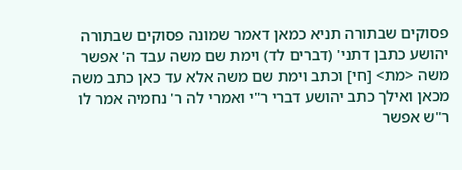פסוקים שבתורה תניא כמאן דאמר שמונה פסוקים שבתורה יהושע כתבן דתני' (דברים לד) וימת שם משה עבד ה' אפשר משה <מת> [חי] וכתב וימת שם משה אלא עד כאן כתב משה מכאן ואילך כתב יהושע דברי ר"י ואמרי לה ר' נחמיה אמר לו ר"ש אפשר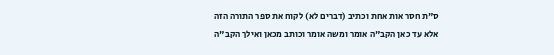ס"ת חסר אות אחת וכתיב (דברים לא) לקוח את ספר התורה הזה אלא עד כאן הקב"ה אומר ומשה אומר וכותב מכאן ואילך הקב"ה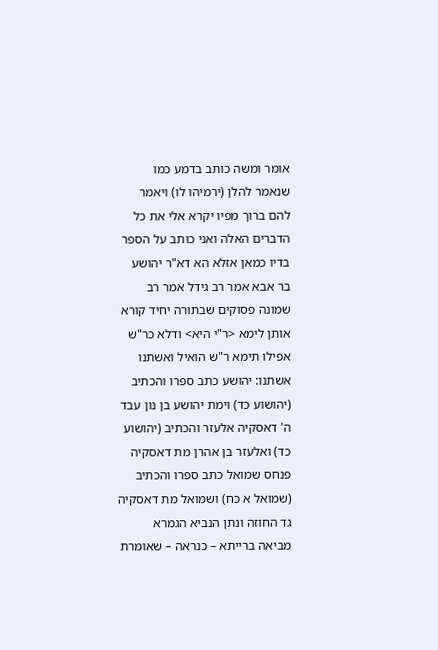אומר ומשה כותב בדמע כמו שנאמר להלן (ירמיהו לו) ויאמר להם ברוך מפיו יקרא אלי את כל הדברים האלה ואני כותב על הספר בדיו כמאן אזלא הא דא"ר יהושע בר אבא אמר רב גידל אמר רב שמונה פסוקים שבתורה יחיד קורא אותן לימא <ר"י היא> ודלא כר"ש אפילו תימא ר"ש הואיל ואשתנו אשתנו: יהושע כתב ספרו והכתיב (יהושוע כד) וימת יהושע בן נון עבד ה' דאסקיה אלעזר והכתיב (יהושוע כד) ואלעזר בן אהרן מת דאסקיה פנחס שמואל כתב ספרו והכתיב (שמואל א כח) ושמואל מת דאסקיה גד החוזה ונתן הנביא הגמרא מביאה ברייתא – כנראה – שאומרת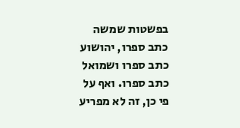בפשטות שמשה כתב ספרו, יהושוע כתב ספרו ושמואל כתב ספרו. ואף על פי כן, זה לא מפריע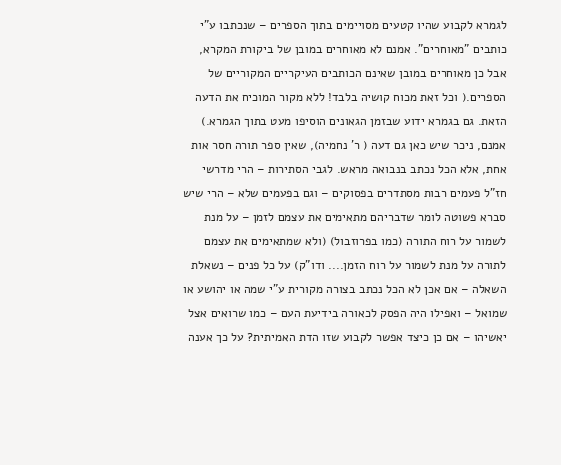לגמרא לקבוע שהיו קטעים מסויימים בתוך הספרים – שנכתבו ע"י כותבים "מאוחרים". אמנם לא מאוחרים במובן של ביקורת המקרא, אבל כן מאוחרים במובן שאינם הכותבים העיקריים המקוריים של הספרים.( וכל זאת מכוח קושיה בלבד! ללא מקור המוכיח את הדעה הזאת. גם בגמרא ידוע שבזמן הגאונים הוסיפו מעט בתוך הגמרא.) אמנם, ניכר שיש כאן גם דעה ( ר' נחמיה), שאין ספר תורה חסר אות אחת, אלא הכל נכתב בנבואה מראש. לגבי הסתירות – הרי מדרשי חז"ל פעמים רבות מסתדרים בפסוקים – וגם בפעמים שלא – הרי שיש סברא פשוטה לומר שדבריהם מתאימים את עצמם לזמן – על מנת לשמור על רוח התורה (כמו בפרוזבול) (ולא שמתאימים את עצמם לתורה על מנת לשמור על רוח הזמן.... ודו"ק) על כל פנים – נשאלת השאלה – אם אכן לא הכל נכתב בצורה מקורית ע"י שמה או יהושע או שמואל – ואפילו היה הפסק לכאורה בידיעת העם – כמו שרואים אצל יאשיהו – אם כן כיצד אפשר לקבוע שזו הדת האמיתית? על כך אענה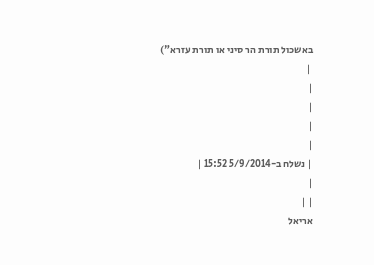באשכול תורת הר סיני או תורת עזרא")
 |
|
|
|
|
| נשלח ב-5/9/2014 15:52 |
|
| |
אריאל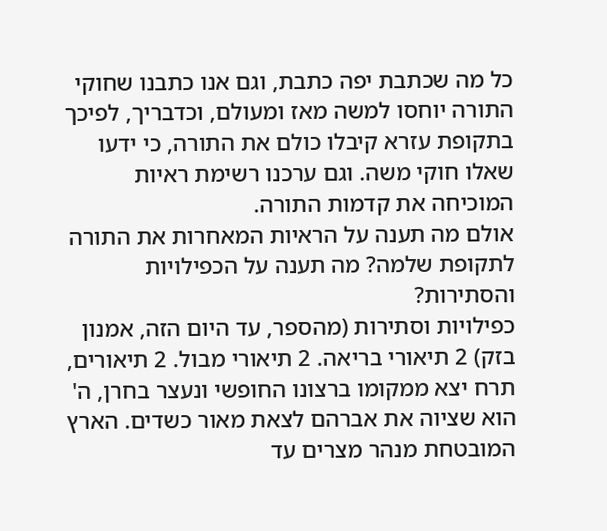כל מה שכתבת יפה כתבת, וגם אנו כתבנו שחוקי התורה יוחסו למשה מאז ומעולם, וכדבריך, לפיכך בתקופת עזרא קיבלו כולם את התורה, כי ידעו שאלו חוקי משה. וגם ערכנו רשימת ראיות המוכיחה את קדמות התורה.
אולם מה תענה על הראיות המאחרות את התורה לתקופת שלמה? מה תענה על הכפילויות והסתירות?
כפילויות וסתירות (מהספר, עד היום הזה, אמנון בזק) 2 תיאורי בריאה. 2 תיאורי מבול. 2 תיאורים, תרח יצא ממקומו ברצונו החופשי ונעצר בחרן, ה' הוא שציוה את אברהם לצאת מאור כשדים. הארץ המובטחת מנהר מצרים עד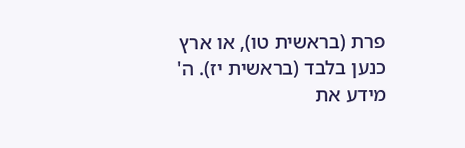פרת (בראשית טו), או ארץ כנען בלבד (בראשית יז). ה' מידע את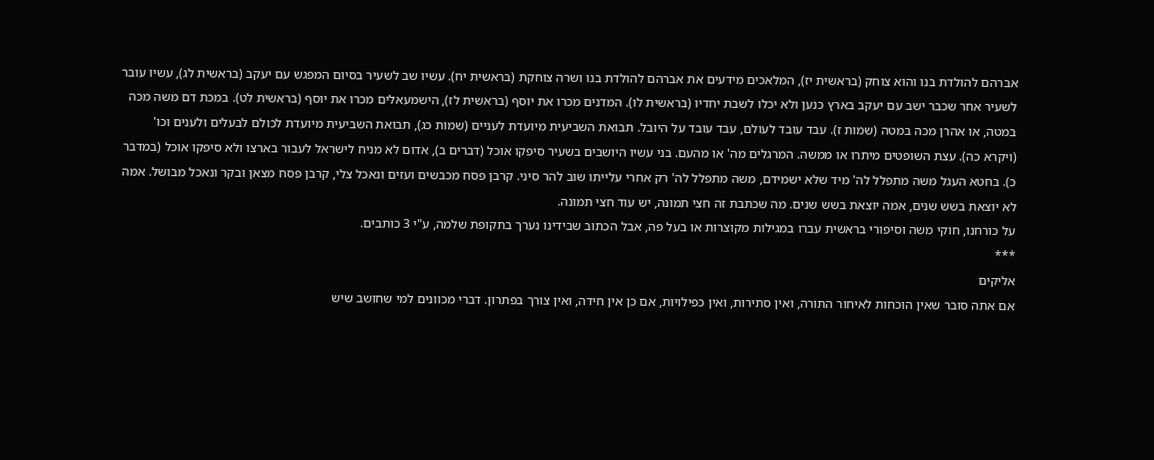אברהם להולדת בנו והוא צוחק (בראשית יז), המלאכים מידעים את אברהם להולדת בנו ושרה צוחקת (בראשית יח). עשיו שב לשעיר בסיום המפגש עם יעקב (בראשית לג), עשיו עובר לשעיר אחר שכבר ישב עם יעקב בארץ כנען ולא יכלו לשבת יחדיו (בראשית לו). המדנים מכרו את יוסף (בראשית לז), הישמעאלים מכרו את יוסף (בראשית לט). במכת דם משה מכה במטה, או אהרן מכה במטה (שמות ז). עבד עובד לעולם, עבד עובד על היובל. תבואת השביעית מיועדת לעניים (שמות כג), תבואת השביעית מיועדת לכולם לבעלים ולענים וכו' (ויקרא כה). עצת השופטים מיתרו או ממשה. המרגלים מה' או מהעם. בני עשיו היושבים בשעיר סיפקו אוכל (דברים ב), אדום לא מניח לישראל לעבור בארצו ולא סיפקו אוכל (במדבר כ). בחטא העגל משה מתפלל לה' מיד שלא ישמידם, משה מתפלל לה' רק אחרי עלייתו שוב להר סיני. קרבן פסח מכבשים ועזים ונאכל צלי, קרבן פסח מצאן ובקר ונאכל מבושל. אמה לא יוצאת בשש שנים, אמה יוצאת בשש שנים. מה שכתבת זה חצי תמונה, יש עוד חצי תמונה.
על כורחנו, חוקי משה וסיפורי בראשית עברו במגילות מקוצרות או בעל פה, אבל הכתוב שבידינו נערך בתקופת שלמה, ע"י 3 כותבים.
***
אליקים
אם אתה סובר שאין הוכחות לאיחור התורה, ואין סתירות, ואין כפילויות, אם כן אין חידה, ואין צורך בפתרון. דברי מכוונים למי שחושב שיש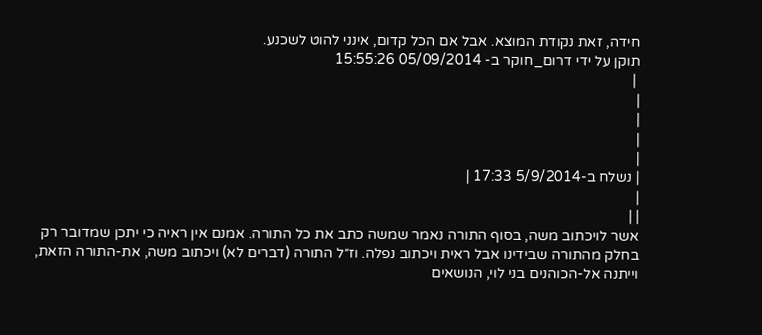חידה, זאת נקודת המוצא. אבל אם הכל קדום, אינני להוט לשכנע.
תוקן על ידי דרום_חוקר ב- 05/09/2014 15:55:26
 |
|
|
|
|
| נשלח ב-5/9/2014 17:33 |
|
| |
אשר לויכתוב משה, בסוף התורה נאמר שמשה כתב את כל התורה. אמנם אין ראיה כי יתכן שמדובר רק בחלק מהתורה שבידינו אבל ראית ויכתוב נפלה. וז״ל התורה (דברים לא) ויכתוב משה, את-התורה הזאת, וייתנה אל-הכוהנים בני לוי, הנושאים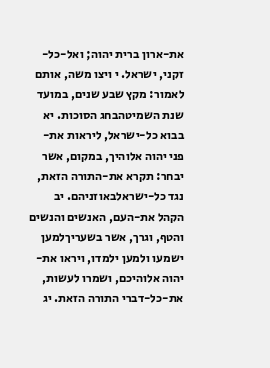את-ארון ברית יהוה; ואל-כל-זקני, ישראל. י ויצו משה, אותם לאמור: מקץ שבע שנים, במועד שנת השמיטהבחג הסוכות. יא בבוא כל-ישראל, ליראות את-פני יהוה אלוהיך, במקום, אשר יבחר: תקרא את-התורה הזאת, נגד כל-ישראלבאוזניהם. יב הקהל את-העם, האנשים והנשים והטף, וגרך, אשר בשעריךלמען ישמעו ולמען ילמדו, ויראו את-יהוה אלוהיכם, ושמרו לעשות, את-כל-דברי התורה הזאת. יג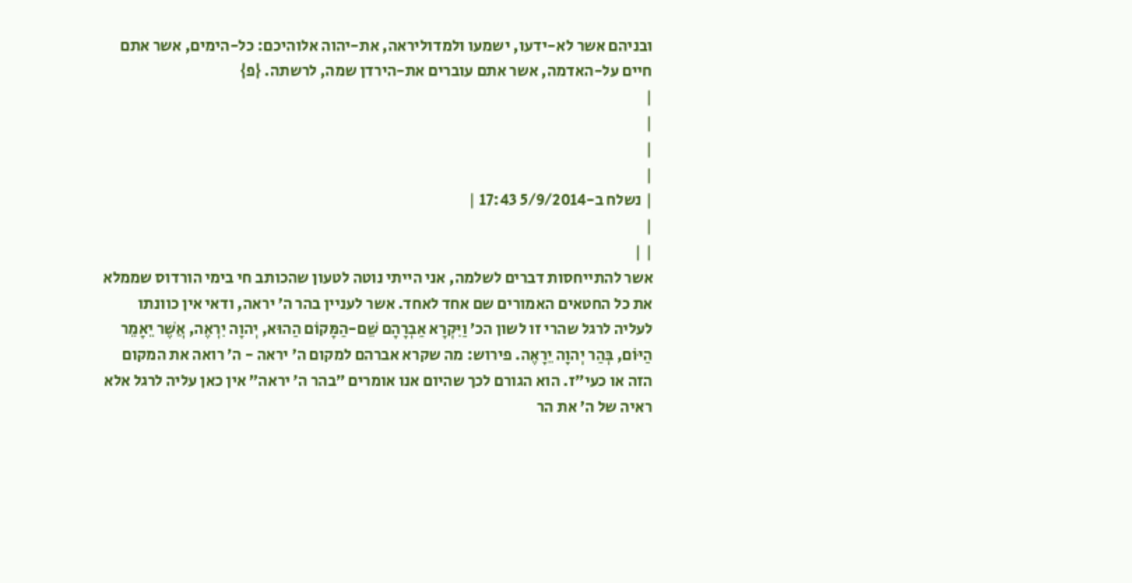ובניהם אשר לא-ידעו, ישמעו ולמדוליראה, את-יהוה אלוהיכם: כל-הימים, אשר אתם חיים על-האדמה, אשר אתם עוברים את-הירדן שמה, לרשתה. {פ}
|
|
|
|
| נשלח ב-5/9/2014 17:43 |
|
| |
אשר להתייחסות דברים לשלמה, אני הייתי נוטה לטעון שהכותב חי בימי הורדוס שממלא את כל החטאים האמורים שם אחד לאחד. אשר לעניין בהר ה׳ יראה, ודאי אין כוונתו לעליה לרגל שהרי זו לשון הכ׳ וַיִּקְרָא אַבְרָהָם שֵׁם-הַמָּקוֹם הַהוּא, יְהוָה יִרְאֶה, אֲשֶׁר יֵאָמֵר הַיּוֹם, בְּהַר יְהוָה יֵרָאֶה. פירוש: מה שקרא אברהם למקום ה׳ יראה - ה׳ רואה את המקום הזה או כעי״ז. הוא הגורם לכך שהיום אנו אומרים ״בהר ה׳ יראה״ אין כאן עליה לרגל אלא ראיה של ה׳ את הר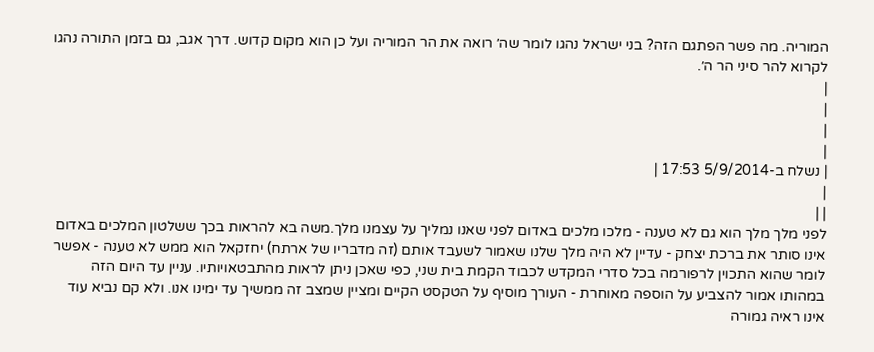המוריה. מה פשר הפתגם הזה? בני ישראל נהגו לומר שה׳ רואה את הר המוריה ועל כן הוא מקום קדוש. דרך אגב, גם בזמן התורה נהגו לקרוא להר סיני הר ה׳.
|
|
|
|
| נשלח ב-5/9/2014 17:53 |
|
| |
לפני מלך מלך הוא גם לא טענה - מלכו מלכים באדום לפני שאנו נמליך על עצמנו מלך.משה בא להראות בכך ששלטון המלכים באדום אינו סותר את ברכת יצחק - עדיין לא היה מלך שלנו שאמור לשעבד אותם (זה מדבריו של ארתח) יחזקאל הוא ממש לא טענה - אפשר לומר שהוא התכוין לרפורמה בכל סדרי המקדש לכבוד הקמת בית שני, כפי שאכן ניתן לראות מהתבטאויותיו. עניין עד היום הזה במהותו אמור להצביע על הוספה מאוחרת - העורך מוסיף על הטקסט הקיים ומציין שמצב זה ממשיך עד ימינו אנו. ולא קם נביא עוד אינו ראיה גמורה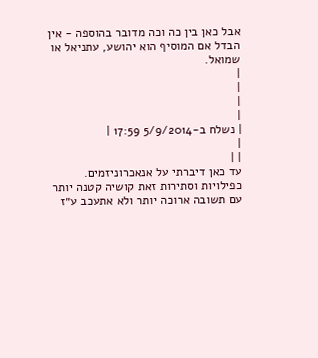אבל כאן בין כה וכה מדובר בהוספה - אין הבדל אם המוסיף הוא יהושע, עתניאל או שמואל.
|
|
|
|
| נשלח ב-5/9/2014 17:59 |
|
| |
עד כאן דיברתי על אנאכרוניזמים. כפילויות וסתירות זאת קושיה קטנה יותר עם תשובה ארוכה יותר ולא אתעכב ע״ז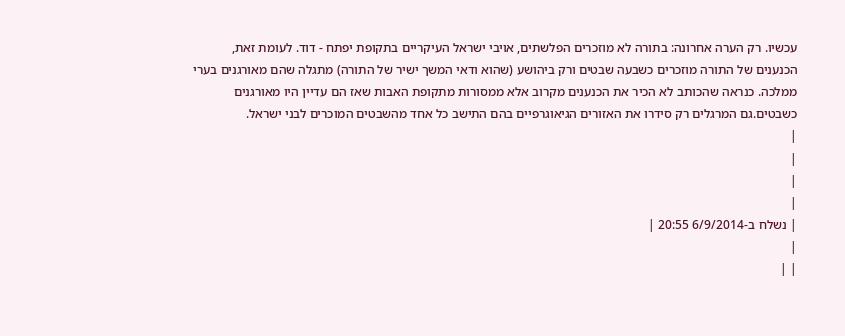עכשיו. רק הערה אחרונה: בתורה לא מוזכרים הפלשתים, אויבי ישראל העיקריים בתקופת יפתח - דוד. לעומת זאת, הכנענים של התורה מוזכרים כשבעה שבטים ורק ביהושע (שהוא ודאי המשך ישיר של התורה) מתגלה שהם מאורגנים בערי ממלכה. כנראה שהכותב לא הכיר את הכנענים מקרוב אלא ממסורות מתקופת האבות שאז הם עדיין היו מאורגנים כשבטים.גם המרגלים רק סידרו את האזורים הגיאוגרפיים בהם התישב כל אחד מהשבטים המוכרים לבני ישראל.
|
|
|
|
| נשלח ב-6/9/2014 20:55 |
|
| |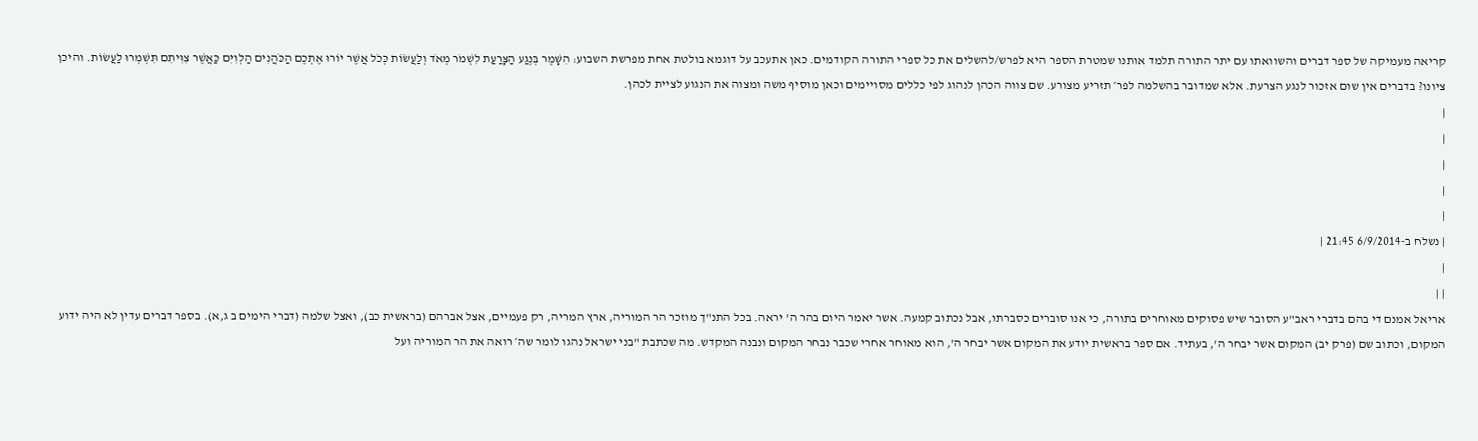קריאה מעמיקה של ספר דברים והשוואתו עם יתר התורה תלמד אותנו שמטרת הספר היא לפרש/להשלים את כל ספרי התורה הקודמים. כאן אתעכב על דוגמא בולטת אחת מפרשת השבוע: הִשָּׁמֶר בְּנֶגַע הַצָּרַעַת לִשְׁמֹר מְאֹד וְלַעֲשׂוֹת כְּכֹל אֲשֶׁר יוֹרוּ אֶתְכֶם הַכֹּהֲנִים הַלְוִיִּם כַּאֲשֶׁר צִוִּיתִם תִּשְׁמְרוּ לַעֲשׂוֹת. והיכן ציונו? בדברים אין שום אזכור לנגע הצרעת. אלא שמדובר בהשלמה לפר׳ תזריע מצורע. שם צווה הכהן לנהוג לפי כללים מסויימים וכאן מוסיף משה ומצוה את הנגוע לציית לכהן.
|
|
|
|
|
| נשלח ב-6/9/2014 21:45 |
|
| |
אריאל אמנם די בהם בדברי ראב"ע הסובר שיש פסוקים מאוחרים בתורה, כי אנו סוברים כסברתו, אבל נכתוב קמעה. אשר יאמר היום בהר ה' יראה. בכל התנ"ך מוזכר הר המוריה, ארץ המריה, רק פעמיים, אצל אברהם (בראשית כב), ואצל שלמה (דברי הימים ב ג,א). בספר דברים עדין לא היה ידוע המקום, וכתוב שם (פרק יב) המקום אשר יבחר ה', בעתיד. אם ספר בראשית יודע את המקום אשר יבחר ה', הוא מאוחר אחרי שכבר נבחר המקום ונבנה המקדש. מה שכתבת "בני ישראל נהגו לומר שה׳ רואה את הר המוריה ועל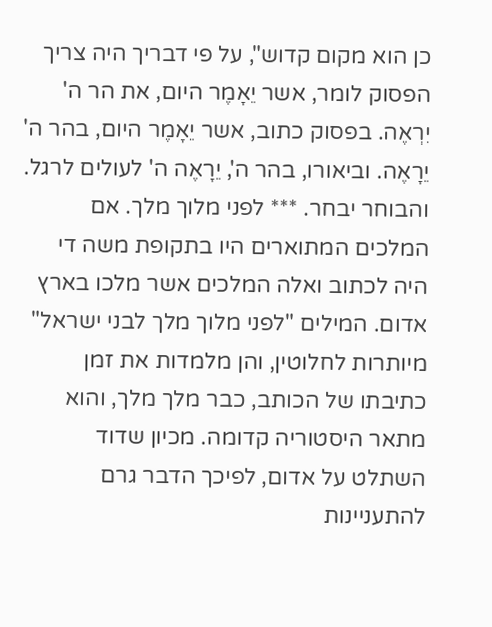כן הוא מקום קדוש", על פי דבריך היה צריך הפסוק לומר, אשר יֵאָמֶר היום, את הר ה' יִרְאֶה. בפסוק כתוב, אשר יֵאָמֶר היום, בהר ה' יֵרָאֶה. וביאורו, בהר ה', יֵרָאֶה ה' לעולים לרגל. והבוחר יבחר. *** לפני מלוך מלך. אם המלכים המתוארים היו בתקופת משה די היה לכתוב ואלה המלכים אשר מלכו בארץ אדום. המילים "לפני מלוך מלך לבני ישראל" מיותרות לחלוטין, והן מלמדות את זמן כתיבתו של הכותב, כבר מלך מלך, והוא מתאר היסטוריה קדומה. מכיון שדוד השתלט על אדום, לפיכך הדבר גרם להתעניינות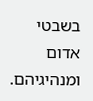בשבטי אדום ומנהיגיהם.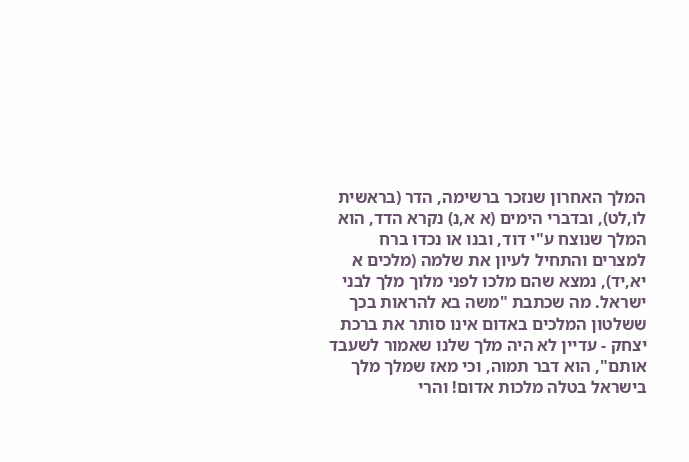המלך האחרון שנזכר ברשימה, הדר (בראשית לו,לט), ובדברי הימים (א א,נ) נקרא הדד, הוא המלך שנוצח ע"י דוד, ובנו או נכדו ברח למצרים והתחיל לעיון את שלמה (מלכים א יא,יד), נמצא שהם מלכו לפני מלוך מלך לבני ישראל. מה שכתבת "משה בא להראות בכך ששלטון המלכים באדום אינו סותר את ברכת יצחק - עדיין לא היה מלך שלנו שאמור לשעבד אותם", הוא דבר תמוה, וכי מאז שמלך מלך בישראל בטלה מלכות אדום! והרי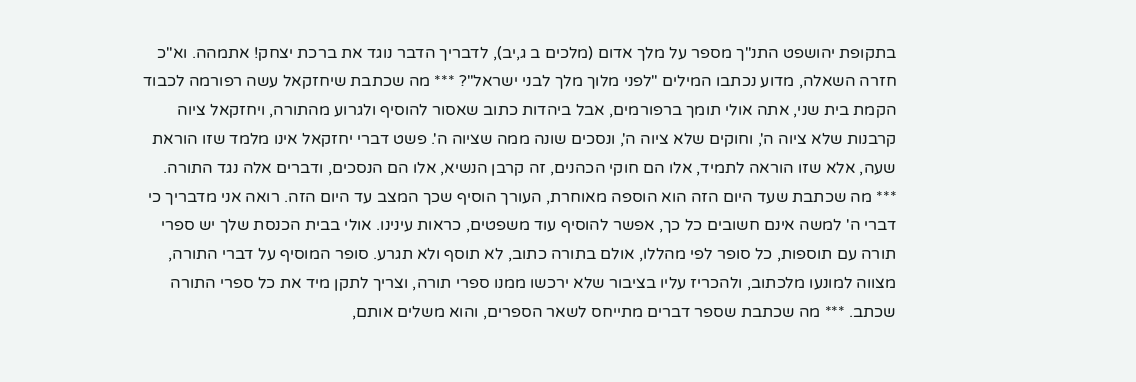בתקופת יהושפט התנ"ך מספר על מלך אדום (מלכים ב ג,יב), לדבריך הדבר נוגד את ברכת יצחק! אתמהה. וא"כ חזרה השאלה, מדוע נכתבו המילים "לפני מלוך מלך לבני ישראל"? *** מה שכתבת שיחזקאל עשה רפורמה לכבוד הקמת בית שני, אתה אולי תומך ברפורמים, אבל ביהדות כתוב שאסור להוסיף ולגרוע מהתורה, ויחזקאל ציוה קרבנות שלא ציוה ה', וחוקים שלא ציוה ה', ונסכים שונה ממה שציוה ה'. פשט דברי יחזקאל אינו מלמד שזו הוראת שעה, אלא שזו הוראה לתמיד, אלו הם חוקי הכהנים, זה קרבן הנשיא, אלו הם הנסכים, ודברים אלה נגד התורה. *** מה שכתבת שעד היום הזה הוא הוספה מאוחרת, העורך הוסיף שכך המצב עד היום הזה. רואה אני מדבריך כי דברי ה' למשה אינם חשובים כל כך, אפשר להוסיף עוד משפטים, כראות עינינו. אולי בבית הכנסת שלך יש ספרי תורה עם תוספות, כל סופר לפי מהללו, אולם בתורה כתוב, לא תוסף ולא תגרע. סופר המוסיף על דברי התורה, מצווה למונעו מלכתוב, ולהכריז עליו בציבור שלא ירכשו ממנו ספרי תורה, וצריך לתקן מיד את כל ספרי התורה שכתב. *** מה שכתבת שספר דברים מתייחס לשאר הספרים, והוא משלים אותם,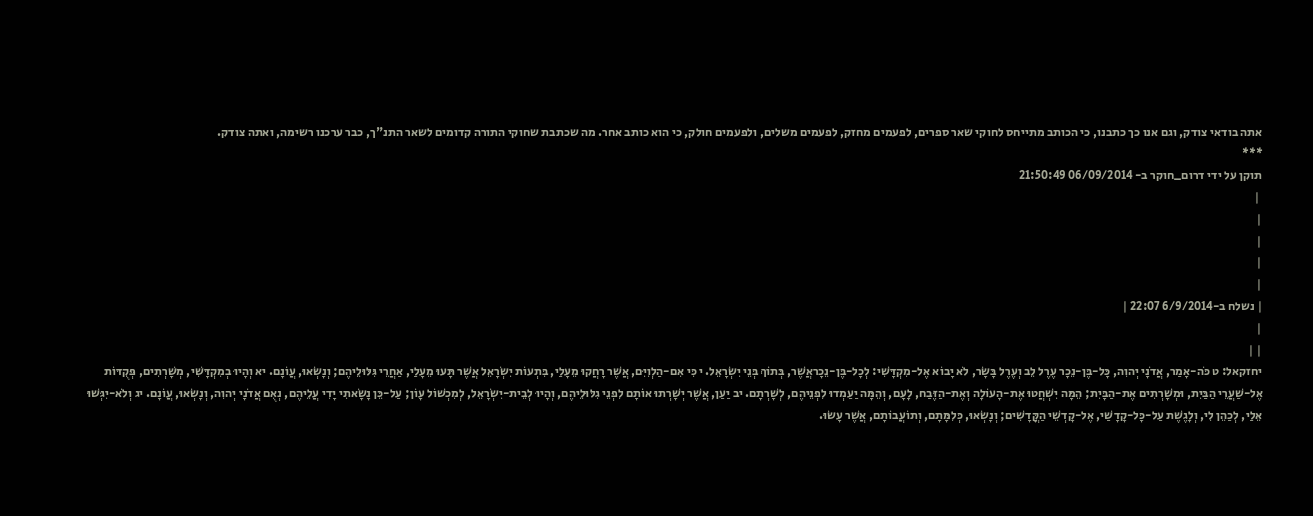אתה בודאי צודק, וגם אנו כך כתבנו, כי הכותב מתייחס לחוקי שאר ספרים, לפעמים מחזק, לפעמים משלים, ולפעמים חולק, כי הוא כותב אחר. מה שכתבת שחוקי התורה קדומים לשאר התנ"ך, כבר ערכנו רשימה, ואתה צודק.
***
תוקן על ידי דרום_חוקר ב- 06/09/2014 21:50:49
 |
|
|
|
|
| נשלח ב-6/9/2014 22:07 |
|
| |
יחזקאל: ט כֹּה-אָמַר, אֲדֹנָי יְהוִה, כָּל-בֶּן-נֵכָר עֶרֶל לֵב וְעֶרֶל בָּשָׂר, לֹא יָבוֹא אֶל-מִקְדָּשִׁי: לְכָל-בֶּן-נֵכָראֲשֶׁר, בְּתוֹךְ בְּנֵי יִשְׂרָאֵל. י כִּי אִם-הַלְוִיִּם, אֲשֶׁר רָחֲקוּ מֵעָלַי, בִּתְעוֹת יִשְׂרָאֵל אֲשֶׁר תָּעוּ מֵעָלַי, אַחֲרֵי גִּלּוּלֵיהֶם; וְנָשְׂאוּ, עֲוֹנָם. יא וְהָיוּ בְמִקְדָּשִׁי, מְשָׁרְתִים, פְּקֻדּוֹת אֶל-שַׁעֲרֵי הַבַּיִת, וּמְשָׁרְתִים אֶת-הַבָּיִת; הֵמָּה יִשְׁחֲטוּ אֶת-הָעוֹלָה וְאֶת-הַזֶּבַח, לָעָם, וְהֵמָּה יַעַמְדוּ לִפְנֵיהֶם, לְשָׁרְתָם. יב יַעַן, אֲשֶׁר יְשָׁרְתוּ אוֹתָם לִפְנֵי גִלּוּלֵיהֶם, וְהָיוּ לְבֵית-יִשְׂרָאֵל, לְמִכְשׁוֹל עָוֹן; עַל-כֵּן נָשָׂאתִי יָדִי עֲלֵיהֶם, נְאֻם אֲדֹנָי יְהוִה, וְנָשְׂאוּ, עֲוֹנָם. יג וְלֹא-יִגְּשׁוּ אֵלַי, לְכַהֵן לִי, וְלָגֶשֶׁת עַל-כָּל-קָדָשַׁי, אֶל-קָדְשֵׁי הַקֳּדָשִׁים; וְנָשְׂאוּ, כְּלִמָּתָם, וְתוֹעֲבוֹתָם, אֲשֶׁר עָשׂוּ.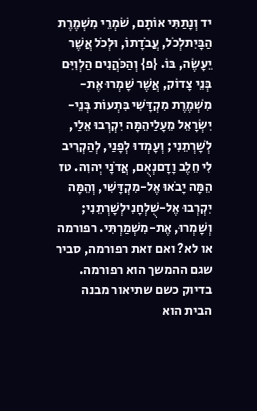יד וְנָתַתִּי אוֹתָם, שֹׁמְרֵי מִשְׁמֶרֶת הַבָּיִתלְכֹל, עֲבֹדָתוֹ, וּלְכֹל אֲשֶׁר יֵעָשֶׂה, בּוֹ. {פ} וְהַכֹּהֲנִים הַלְוִיִּם בְּנֵי צָדוֹק, אֲשֶׁר שָׁמְרוּ אֶת-מִשְׁמֶרֶת מִקְדָּשִׁי בִּתְעוֹת בְּנֵי-יִשְׂרָאֵל מֵעָלַיהֵמָּה יִקְרְבוּ אֵלַי, לְשָׁרְתֵנִי; וְעָמְדוּ לְפָנַי, לְהַקְרִיב לִי חֵלֶב וָדָםנְאֻם, אֲדֹנָי יְהוִה. טז הֵמָּה יָבֹאוּ אֶל-מִקְדָּשִׁי, וְהֵמָּה יִקְרְבוּ אֶל-שֻׁלְחָנִילְשָׁרְתֵנִי; וְשָׁמְרוּ, אֶת-מִשְׁמַרְתִּי. רפורמה או לא? ואם זאת רפורמה, סביר שגם ההמשך הוא רפורמה. בדיוק כשם שתיאור מבנה הבית הוא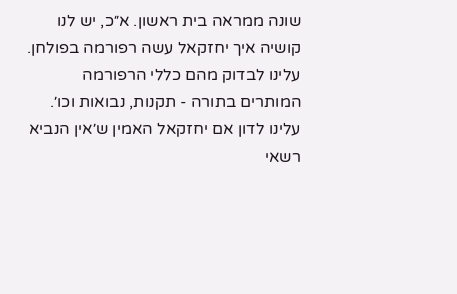שונה ממראה בית ראשון. א״כ, יש לנו קושיה איך יחזקאל עשה רפורמה בפולחן. עלינו לבדוק מהם כללי הרפורמה המותרים בתורה - תקנות, נבואות וכו׳. עלינו לדון אם יחזקאל האמין ש׳אין הנביא רשאי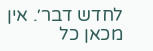לחדש דבר׳. אין מכאן כל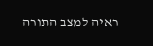ראיה למצב התורה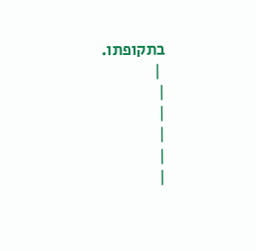בתקופתו.
 |
|
|
|
|
|